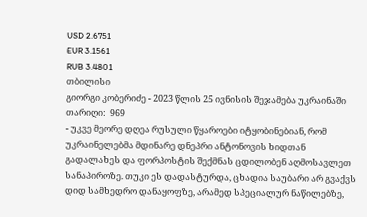USD 2.6751
EUR 3.1561
RUB 3.4801
თბილისი
გიორგი კობერიძე - 2023 წლის 25 ივნისის შეჯამება უკრაინაში
თარიღი:  969
- უკვე მეორე დღეა რუსული წყაროები იტყობინებიან, რომ უკრაინელებმა მდინარე დნეპრი ანტონოვის ხიდთან გადალახეს და ფორპოსტის შექმნას ცდილობენ აღმოსავლეთ სანაპიროზე. თუკი ეს დადასტურდა, ცხადია საუბარი არ გვაქვს დიდ სამხედრო დანაყოფზე, არამედ სპეციალურ ნაწილებზე,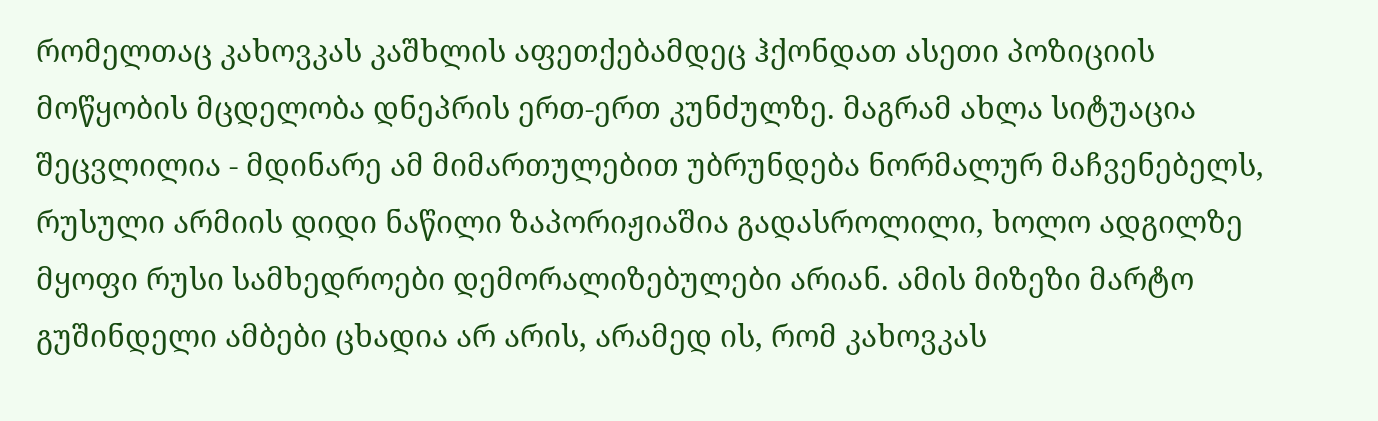რომელთაც კახოვკას კაშხლის აფეთქებამდეც ჰქონდათ ასეთი პოზიციის მოწყობის მცდელობა დნეპრის ერთ-ერთ კუნძულზე. მაგრამ ახლა სიტუაცია შეცვლილია - მდინარე ამ მიმართულებით უბრუნდება ნორმალურ მაჩვენებელს, რუსული არმიის დიდი ნაწილი ზაპორიჟიაშია გადასროლილი, ხოლო ადგილზე მყოფი რუსი სამხედროები დემორალიზებულები არიან. ამის მიზეზი მარტო გუშინდელი ამბები ცხადია არ არის, არამედ ის, რომ კახოვკას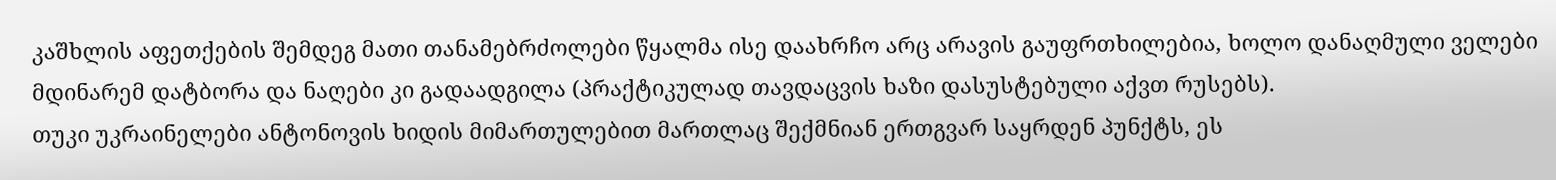კაშხლის აფეთქების შემდეგ მათი თანამებრძოლები წყალმა ისე დაახრჩო არც არავის გაუფრთხილებია, ხოლო დანაღმული ველები მდინარემ დატბორა და ნაღები კი გადაადგილა (პრაქტიკულად თავდაცვის ხაზი დასუსტებული აქვთ რუსებს).
თუკი უკრაინელები ანტონოვის ხიდის მიმართულებით მართლაც შექმნიან ერთგვარ საყრდენ პუნქტს, ეს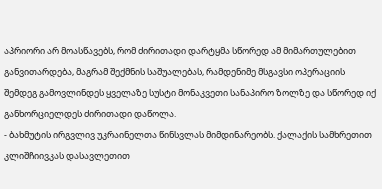აპრიორი არ მოასწავებს, რომ ძირითადი დარტყმა სწორედ ამ მიმართულებით განვითარდება, მაგრამ შექმნის საშუალებას, რამდენიმე მსგავსი ოპერაციის შემდეგ გამოვლინდეს ყველაზე სუსტი მონაკვეთი სანაპირო ზოლზე და სწორედ იქ განხორციელდეს ძირითადი დაწოლა.
- ბახმუტის ირგვლივ უკრაინელთა წინსვლას მიმდინარეობს. ქალაქის სამხრეთით კლიშჩიივკას დასავლეთით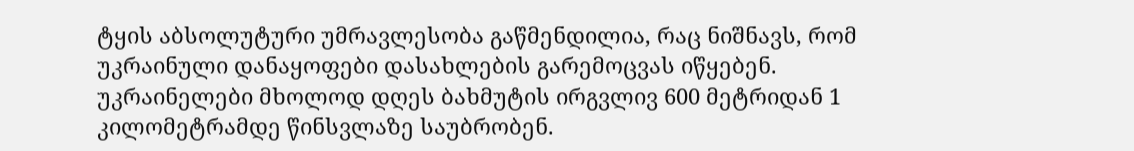ტყის აბსოლუტური უმრავლესობა გაწმენდილია, რაც ნიშნავს, რომ უკრაინული დანაყოფები დასახლების გარემოცვას იწყებენ. უკრაინელები მხოლოდ დღეს ბახმუტის ირგვლივ 600 მეტრიდან 1 კილომეტრამდე წინსვლაზე საუბრობენ.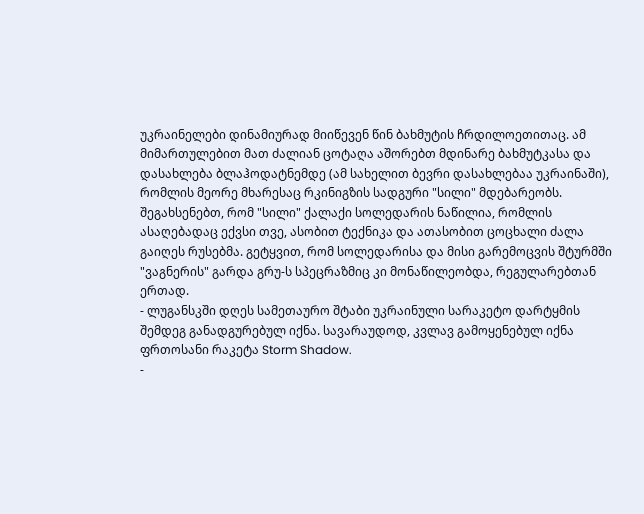უკრაინელები დინამიურად მიიწევენ წინ ბახმუტის ჩრდილოეთითაც. ამ მიმართულებით მათ ძალიან ცოტაღა აშორებთ მდინარე ბახმუტკასა და დასახლება ბლაჰოდატნემდე (ამ სახელით ბევრი დასახლებაა უკრაინაში), რომლის მეორე მხარესაც რკინიგზის სადგური "სილი" მდებარეობს. შეგახსენებთ, რომ "სილი" ქალაქი სოლედარის ნაწილია, რომლის ასაღებადაც ექვსი თვე, ასობით ტექნიკა და ათასობით ცოცხალი ძალა გაიღეს რუსებმა. გეტყვით, რომ სოლედარისა და მისი გარემოცვის შტურმში "ვაგნერის" გარდა გრუ-ს სპეცრაზმიც კი მონაწილეობდა, რეგულარებთან ერთად.
- ლუგანსკში დღეს სამეთაურო შტაბი უკრაინული სარაკეტო დარტყმის შემდეგ განადგურებულ იქნა. სავარაუდოდ, კვლავ გამოყენებულ იქნა ფრთოსანი რაკეტა Storm Shadow.
-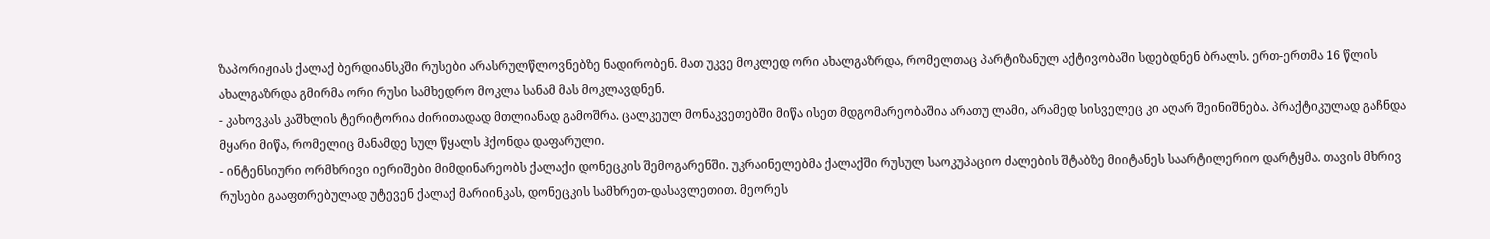ზაპორიჟიას ქალაქ ბერდიანსკში რუსები არასრულწლოვნებზე ნადირობენ. მათ უკვე მოკლედ ორი ახალგაზრდა, რომელთაც პარტიზანულ აქტივობაში სდებდნენ ბრალს. ერთ-ერთმა 16 წლის ახალგაზრდა გმირმა ორი რუსი სამხედრო მოკლა სანამ მას მოკლავდნენ.
- კახოვკას კაშხლის ტერიტორია ძირითადად მთლიანად გამოშრა. ცალკეულ მონაკვეთებში მიწა ისეთ მდგომარეობაშია არათუ ლამი, არამედ სისველეც კი აღარ შეინიშნება. პრაქტიკულად გაჩნდა მყარი მიწა, რომელიც მანამდე სულ წყალს ჰქონდა დაფარული.
- ინტენსიური ორმხრივი იერიშები მიმდინარეობს ქალაქი დონეცკის შემოგარენში. უკრაინელებმა ქალაქში რუსულ საოკუპაციო ძალების შტაბზე მიიტანეს საარტილერიო დარტყმა. თავის მხრივ რუსები გააფთრებულად უტევენ ქალაქ მარიინკას, დონეცკის სამხრეთ-დასავლეთით. მეორეს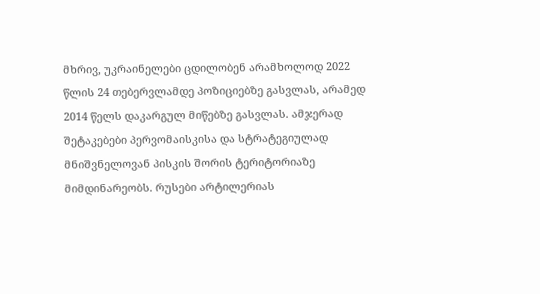მხრივ, უკრაინელები ცდილობენ არამხოლოდ 2022 წლის 24 თებერვლამდე პოზიციებზე გასვლას, არამედ 2014 წელს დაკარგულ მიწებზე გასვლას. ამჯერად შეტაკებები პერვომაისკისა და სტრატეგიულად მნიშვნელოვან პისკის შორის ტერიტორიაზე მიმდინარეობს. რუსები არტილერიას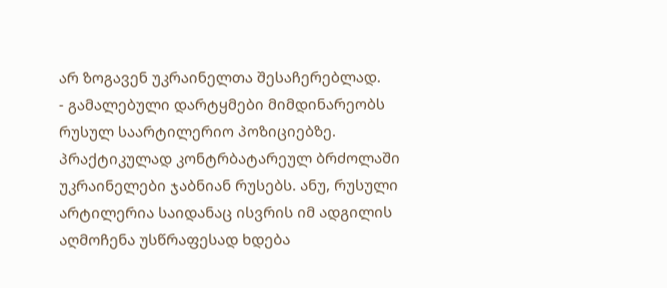არ ზოგავენ უკრაინელთა შესაჩერებლად.
- გამალებული დარტყმები მიმდინარეობს რუსულ საარტილერიო პოზიციებზე. პრაქტიკულად კონტრბატარეულ ბრძოლაში უკრაინელები ჯაბნიან რუსებს. ანუ, რუსული არტილერია საიდანაც ისვრის იმ ადგილის აღმოჩენა უსწრაფესად ხდება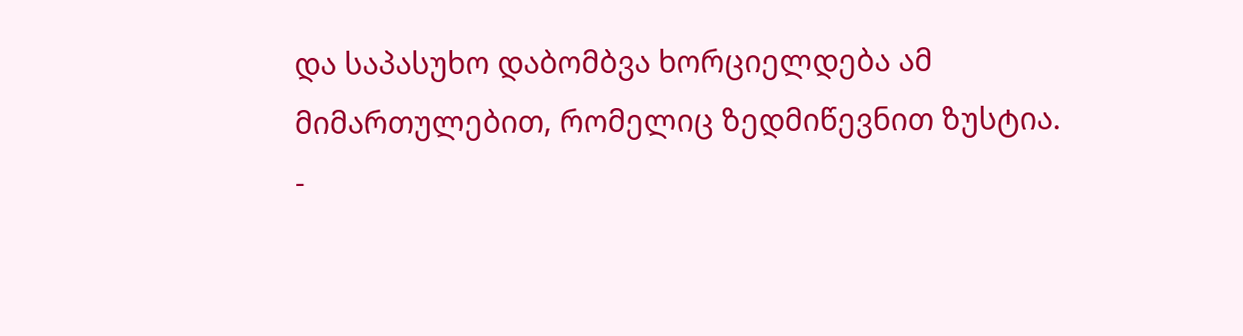და საპასუხო დაბომბვა ხორციელდება ამ მიმართულებით, რომელიც ზედმიწევნით ზუსტია.
-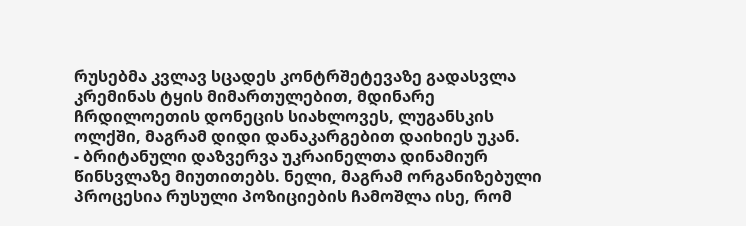რუსებმა კვლავ სცადეს კონტრშეტევაზე გადასვლა კრემინას ტყის მიმართულებით, მდინარე ჩრდილოეთის დონეცის სიახლოვეს, ლუგანსკის ოლქში, მაგრამ დიდი დანაკარგებით დაიხიეს უკან.
- ბრიტანული დაზვერვა უკრაინელთა დინამიურ წინსვლაზე მიუთითებს. ნელი, მაგრამ ორგანიზებული პროცესია რუსული პოზიციების ჩამოშლა ისე, რომ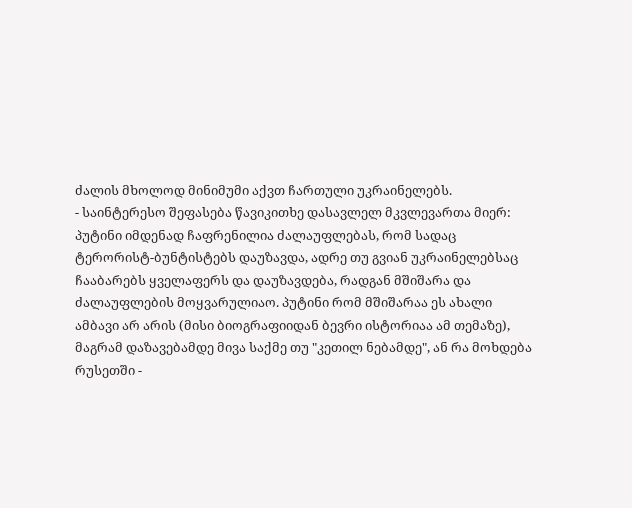ძალის მხოლოდ მინიმუმი აქვთ ჩართული უკრაინელებს.
- საინტერესო შეფასება წავიკითხე დასავლელ მკვლევართა მიერ: პუტინი იმდენად ჩაფრენილია ძალაუფლებას, რომ სადაც ტერორისტ-ბუნტისტებს დაუზავდა, ადრე თუ გვიან უკრაინელებსაც ჩააბარებს ყველაფერს და დაუზავდება, რადგან მშიშარა და ძალაუფლების მოყვარულიაო. პუტინი რომ მშიშარაა ეს ახალი ამბავი არ არის (მისი ბიოგრაფიიდან ბევრი ისტორიაა ამ თემაზე), მაგრამ დაზავებამდე მივა საქმე თუ "კეთილ ნებამდე", ან რა მოხდება რუსეთში -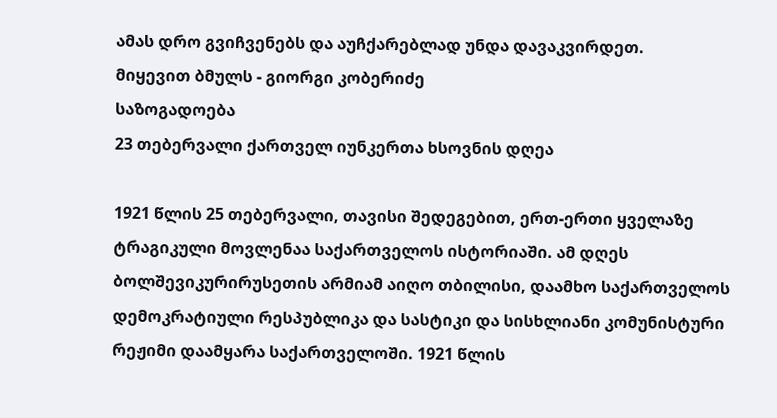ამას დრო გვიჩვენებს და აუჩქარებლად უნდა დავაკვირდეთ.
მიყევით ბმულს - გიორგი კობერიძე
საზოგადოება
23 თებერვალი ქართველ იუნკერთა ხსოვნის დღეა

1921 წლის 25 თებერვალი, თავისი შედეგებით, ერთ-ერთი ყველაზე ტრაგიკული მოვლენაა საქართველოს ისტორიაში. ამ დღეს ბოლშევიკურირუსეთის არმიამ აიღო თბილისი, დაამხო საქართველოს დემოკრატიული რესპუბლიკა და სასტიკი და სისხლიანი კომუნისტური რეჟიმი დაამყარა საქართველოში. 1921 წლის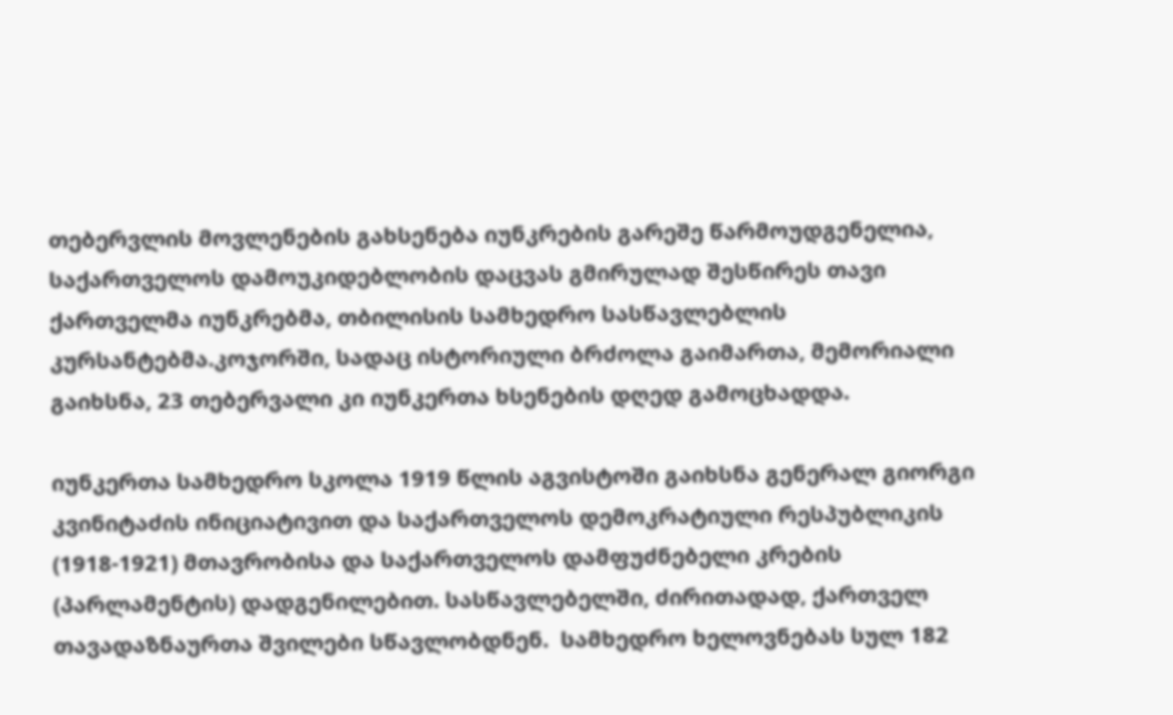თებერვლის მოვლენების გახსენება იუნკრების გარეშე წარმოუდგენელია, საქართველოს დამოუკიდებლობის დაცვას გმირულად შესწირეს თავი ქართველმა იუნკრებმა, თბილისის სამხედრო სასწავლებლის კურსანტებმა.კოჯორში, სადაც ისტორიული ბრძოლა გაიმართა, მემორიალი გაიხსნა, 23 თებერვალი კი იუნკერთა ხსენების დღედ გამოცხადდა.

იუნკერთა სამხედრო სკოლა 1919 წლის აგვისტოში გაიხსნა გენერალ გიორგი კვინიტაძის ინიციატივით და საქართველოს დემოკრატიული რესპუბლიკის (1918-1921) მთავრობისა და საქართველოს დამფუძნებელი კრების (პარლამენტის) დადგენილებით. სასწავლებელში, ძირითადად, ქართველ თავადაზნაურთა შვილები სწავლობდნენ.  სამხედრო ხელოვნებას სულ 182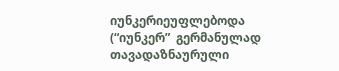იუნკერიეუფლებოდა (“იუნკერ”  გერმანულად თავადაზნაურული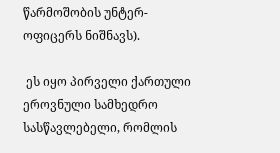წარმოშობის უნტერ- ოფიცერს ნიშნავს).

 ეს იყო პირველი ქართული ეროვნული სამხედრო სასწავლებელი, რომლის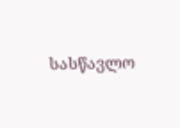სასწავლო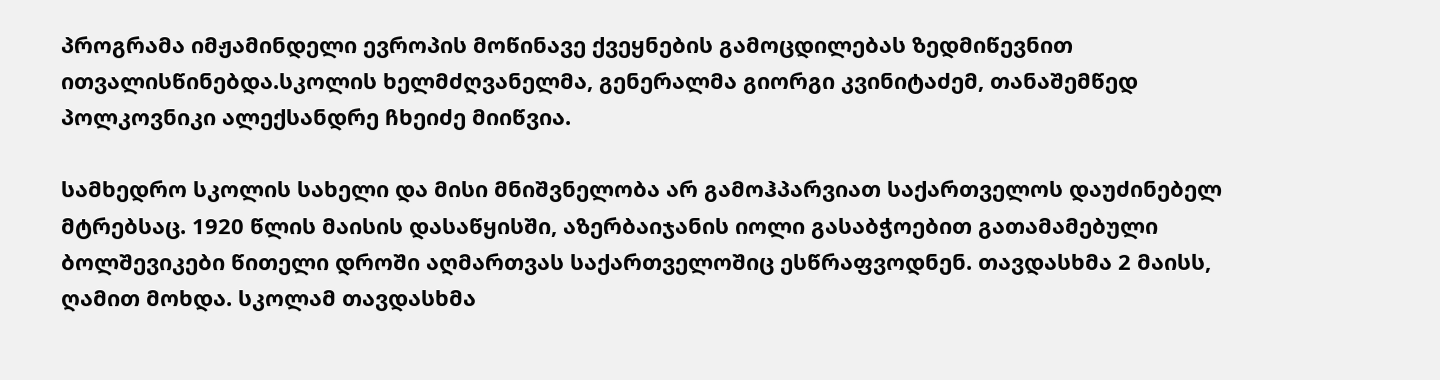პროგრამა იმჟამინდელი ევროპის მოწინავე ქვეყნების გამოცდილებას ზედმიწევნით ითვალისწინებდა.სკოლის ხელმძღვანელმა, გენერალმა გიორგი კვინიტაძემ, თანაშემწედ პოლკოვნიკი ალექსანდრე ჩხეიძე მიიწვია.

სამხედრო სკოლის სახელი და მისი მნიშვნელობა არ გამოჰპარვიათ საქართველოს დაუძინებელ მტრებსაც. 1920 წლის მაისის დასაწყისში, აზერბაიჯანის იოლი გასაბჭოებით გათამამებული ბოლშევიკები წითელი დროში აღმართვას საქართველოშიც ესწრაფვოდნენ. თავდასხმა 2 მაისს, ღამით მოხდა. სკოლამ თავდასხმა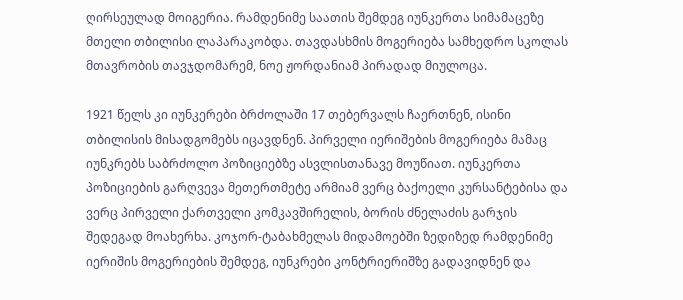ღირსეულად მოიგერია. რამდენიმე საათის შემდეგ იუნკერთა სიმამაცეზე მთელი თბილისი ლაპარაკობდა. თავდასხმის მოგერიება სამხედრო სკოლას მთავრობის თავჯდომარემ, ნოე ჟორდანიამ პირადად მიულოცა.

1921 წელს კი იუნკერები ბრძოლაში 17 თებერვალს ჩაერთნენ, ისინი თბილისის მისადგომებს იცავდნენ. პირველი იერიშების მოგერიება მამაც იუნკრებს საბრძოლო პოზიციებზე ასვლისთანავე მოუწიათ. იუნკერთა პოზიციების გარღვევა მეთერთმეტე არმიამ ვერც ბაქოელი კურსანტებისა და ვერც პირველი ქართველი კომკავშირელის, ბორის ძნელაძის გარჯის შედეგად მოახერხა. კოჯორ-ტაბახმელას მიდამოებში ზედიზედ რამდენიმე იერიშის მოგერიების შემდეგ, იუნკრები კონტრიერიშზე გადავიდნენ და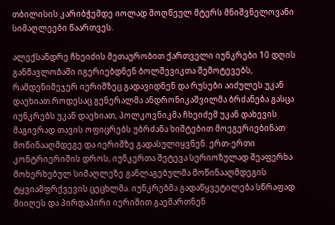თბილისის კარიბჭემდე იოლად მოღწეულ მტერს მნიშვნელოვანი სიმაღლეები წაართვეს.

ალექსანდრე ჩხეიძის მეთაურობით ქართველი იუნკრები 10 დღის განმავლობაში იგერიებდნენ ბოლშევიკთა შემოტევებს, რამდენიმეჯერ იერიშზეც გადავიდნენ და რუსები აიძულეს უკან დაეხიათ.როდესაც გენერალმა ანდრონიკაშვილმა ბრძანება გასცა იუნკრებს უკან დაეხიათ, პოლკოვნიკმა ჩხეიძემ უკან დახევის მაგივრად თავის ოფიცრებს უბრძანა ხიშტებით მოეგერიებინათ მოწინააღმდეგე და იერიშზე გადასულიყვნენ. ერთ-ერთი კონტრიერიშის დროს, იუნკერთა შეტევა სერიოზულად შეაფერხა მოხერხებულ სიმაღლეზე განლაგებულმა მოწინააღმდეგის ტყვიამფრქვევის ცეცხლმა. იუნკრებმა გადაწყვეტილება სწრაფად მიიღეს და პირდაპირი იერიშით გაემართნენ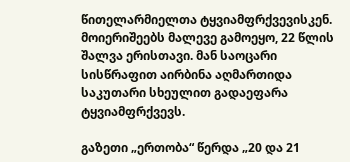წითელარმიელთა ტყვიამფრქვევისკენ. მოიერიშეებს მალევე გამოეყო, 22 წლის შალვა ერისთავი. მან საოცარი სისწრაფით აირბინა აღმართიდა საკუთარი სხეულით გადაეფარა ტყვიამფრქვევს.

გაზეთი „ერთობა“ წერდა „20 და 21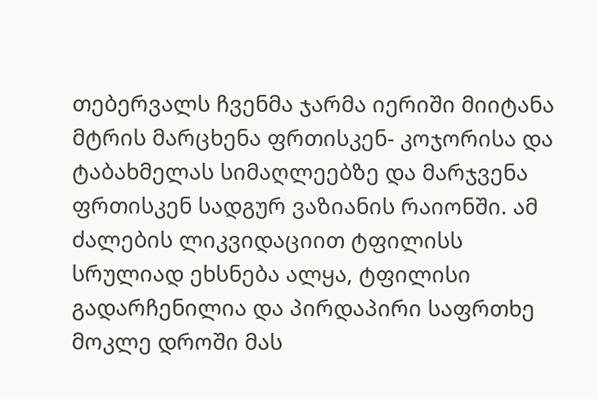თებერვალს ჩვენმა ჯარმა იერიში მიიტანა მტრის მარცხენა ფრთისკენ- კოჯორისა და ტაბახმელას სიმაღლეებზე და მარჯვენა ფრთისკენ სადგურ ვაზიანის რაიონში. ამ ძალების ლიკვიდაციით ტფილისს სრულიად ეხსნება ალყა, ტფილისი გადარჩენილია და პირდაპირი საფრთხე მოკლე დროში მას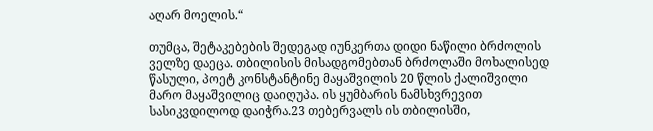აღარ მოელის.“

თუმცა, შეტაკებების შედეგად იუნკერთა დიდი ნაწილი ბრძოლის ველზე დაეცა. თბილისის მისადგომებთან ბრძოლაში მოხალისედ წასული, პოეტ კონსტანტინე მაყაშვილის 20 წლის ქალიშვილი მარო მაყაშვილიც დაიღუპა. ის ყუმბარის ნამსხვრევით სასიკვდილოდ დაიჭრა.23 თებერვალს ის თბილისში,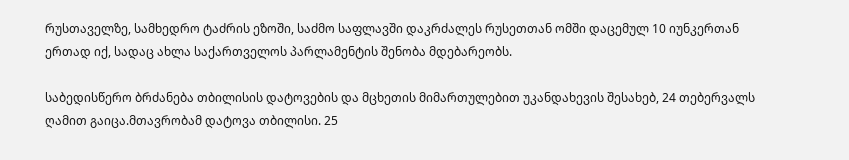რუსთაველზე, სამხედრო ტაძრის ეზოში, საძმო საფლავში დაკრძალეს რუსეთთან ომში დაცემულ 10 იუნკერთან ერთად იქ, სადაც ახლა საქართველოს პარლამენტის შენობა მდებარეობს.

საბედისწერო ბრძანება თბილისის დატოვების და მცხეთის მიმართულებით უკანდახევის შესახებ, 24 თებერვალს ღამით გაიცა.მთავრობამ დატოვა თბილისი. 25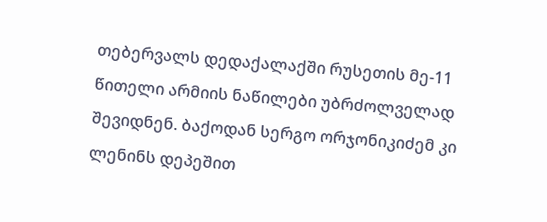თებერვალს დედაქალაქში რუსეთის მე-11 წითელი არმიის ნაწილები უბრძოლველად შევიდნენ. ბაქოდან სერგო ორჯონიკიძემ კი ლენინს დეპეშით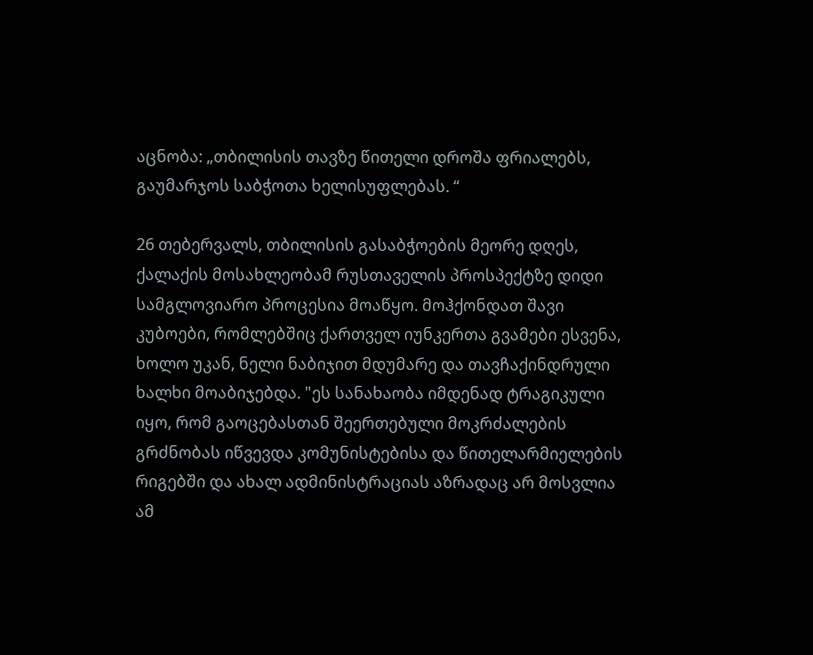აცნობა: „თბილისის თავზე წითელი დროშა ფრიალებს, გაუმარჯოს საბჭოთა ხელისუფლებას. “

26 თებერვალს, თბილისის გასაბჭოების მეორე დღეს, ქალაქის მოსახლეობამ რუსთაველის პროსპექტზე დიდი სამგლოვიარო პროცესია მოაწყო. მოჰქონდათ შავი კუბოები, რომლებშიც ქართველ იუნკერთა გვამები ესვენა, ხოლო უკან, ნელი ნაბიჯით მდუმარე და თავჩაქინდრული ხალხი მოაბიჯებდა. "ეს სანახაობა იმდენად ტრაგიკული იყო, რომ გაოცებასთან შეერთებული მოკრძალების გრძნობას იწვევდა კომუნისტებისა და წითელარმიელების რიგებში და ახალ ადმინისტრაციას აზრადაც არ მოსვლია ამ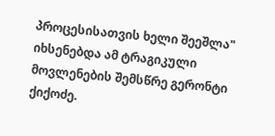პროცესისათვის ხელი შეეშლა" იხსენებდა ამ ტრაგიკული მოვლენების შემსწრე გერონტი ქიქოძე.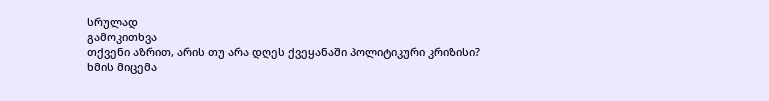სრულად
გამოკითხვა
თქვენი აზრით, არის თუ არა დღეს ქვეყანაში პოლიტიკური კრიზისი?
ხმის მიცემა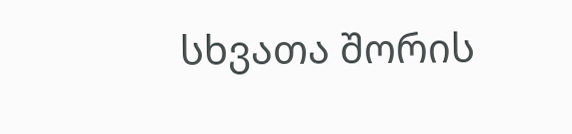სხვათა შორის